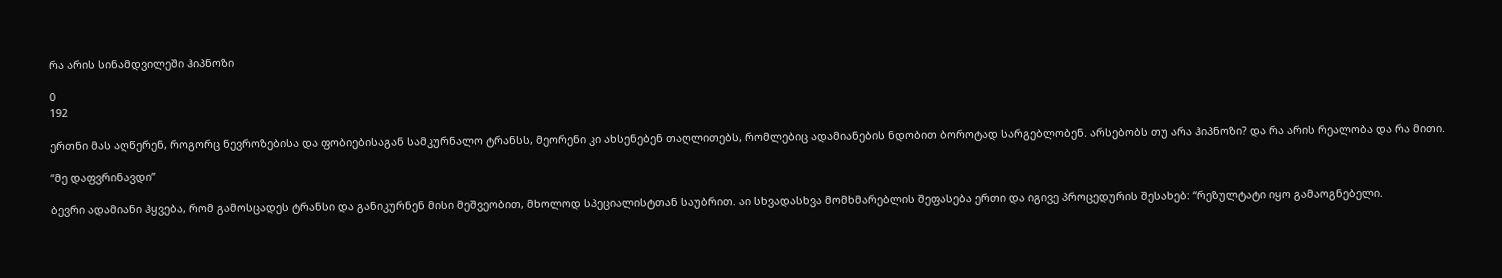რა არის სინამდვილეში ჰიპნოზი

0
192

ერთნი მას აღწერენ, როგორც ნევროზებისა და ფობიებისაგან სამკურნალო ტრანსს, მეორენი კი ახსენებენ თაღლითებს, რომლებიც ადამიანების ნდობით ბოროტად სარგებლობენ. არსებობს თუ არა ჰიპნოზი? და რა არის რეალობა და რა მითი.

“მე დაფვრინავდი”

ბევრი ადამიანი ჰყვება, რომ გამოსცადეს ტრანსი და განიკურნენ მისი მეშვეობით, მხოლოდ სპეციალისტთან საუბრით. აი სხვადასხვა მომხმარებლის შეფასება ერთი და იგივე პროცედურის შესახებ: “რეზულტატი იყო გამაოგნებელი.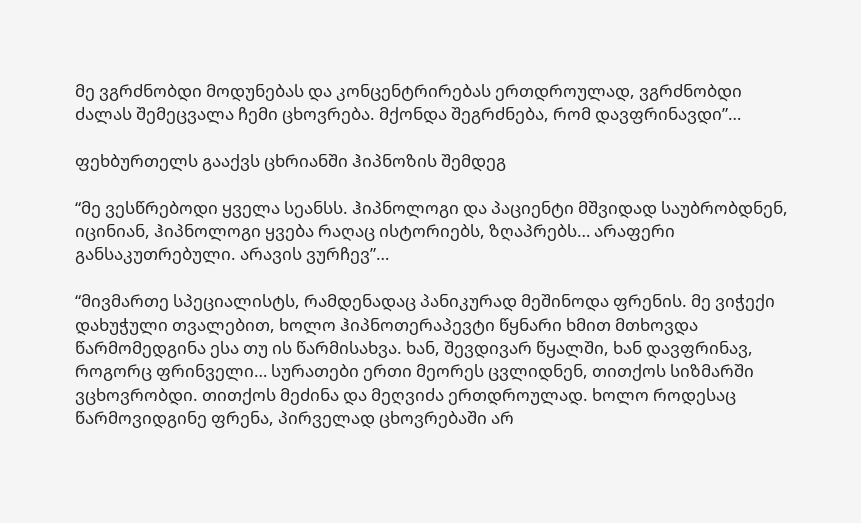მე ვგრძნობდი მოდუნებას და კონცენტრირებას ერთდროულად, ვგრძნობდი ძალას შემეცვალა ჩემი ცხოვრება. მქონდა შეგრძნება, რომ დავფრინავდი”…

ფეხბურთელს გააქვს ცხრიანში ჰიპნოზის შემდეგ

“მე ვესწრებოდი ყველა სეანსს. ჰიპნოლოგი და პაციენტი მშვიდად საუბრობდნენ, იცინიან, ჰიპნოლოგი ყვება რაღაც ისტორიებს, ზღაპრებს… არაფერი განსაკუთრებული. არავის ვურჩევ”…

“მივმართე სპეციალისტს, რამდენადაც პანიკურად მეშინოდა ფრენის. მე ვიჭექი დახუჭული თვალებით, ხოლო ჰიპნოთერაპევტი წყნარი ხმით მთხოვდა წარმომედგინა ესა თუ ის წარმისახვა. ხან, შევდივარ წყალში, ხან დავფრინავ, როგორც ფრინველი… სურათები ერთი მეორეს ცვლიდნენ, თითქოს სიზმარში ვცხოვრობდი. თითქოს მეძინა და მეღვიძა ერთდროულად. ხოლო როდესაც წარმოვიდგინე ფრენა, პირველად ცხოვრებაში არ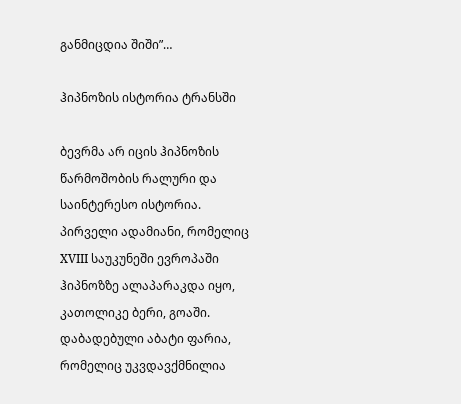განმიცდია შიში”…

ჰიპნოზის ისტორია ტრანსში

ბევრმა არ იცის ჰიპნოზის წარმოშობის რალური და საინტერესო ისტორია. პირველი ადამიანი, რომელიც XVIII საუკუნეში ევროპაში ჰიპნოზზე ალაპარაკდა იყო, კათოლიკე ბერი, გოაში. დაბადებული აბატი ფარია, რომელიც უკვდავქმნილია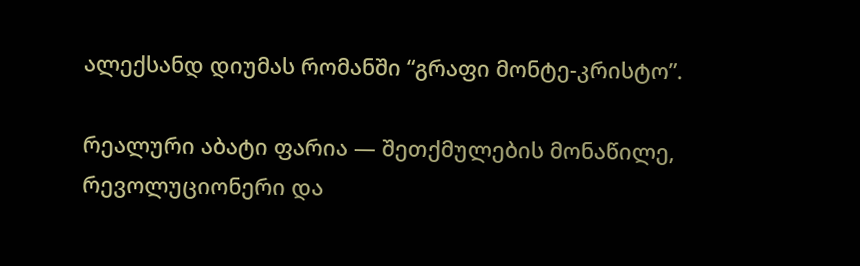ალექსანდ დიუმას რომანში “გრაფი მონტე-კრისტო”.

რეალური აბატი ფარია — შეთქმულების მონაწილე, რევოლუციონერი და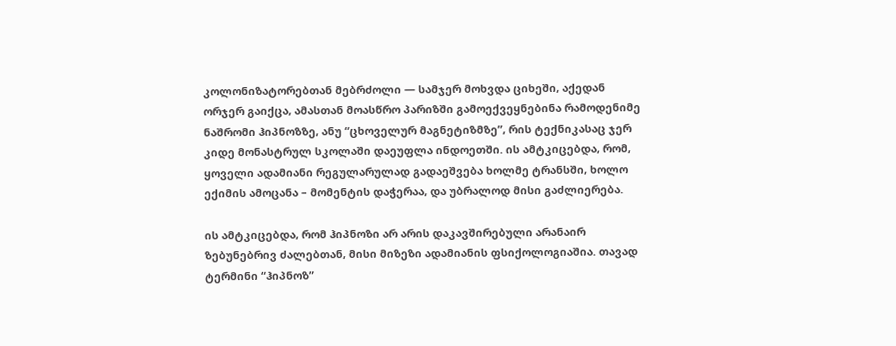კოლონიზატორებთან მებრძოლი — სამჯერ მოხვდა ციხეში, აქედან ორჯერ გაიქცა, ამასთან მოასწრო პარიზში გამოექვეყნებინა რამოდენიმე ნაშრომი ჰიპნოზზე, ანუ “ცხოველურ მაგნეტიზმზე”, რის ტექნიკასაც ჯერ კიდე მონასტრულ სკოლაში დაეუფლა ინდოეთში. ის ამტკიცებდა, რომ, ყოველი ადამიანი რეგულარულად გადაეშვება ხოლმე ტრანსში, ხოლო ექიმის ამოცანა – მომენტის დაჭერაა, და უბრალოდ მისი გაძლიერება.

ის ამტკიცებდა, რომ ჰიპნოზი არ არის დაკავშირებული არანაირ ზებუნებრივ ძალებთან, მისი მიზეზი ადამიანის ფსიქოლოგიაშია. თავად ტერმინი “ჰიპნოზ”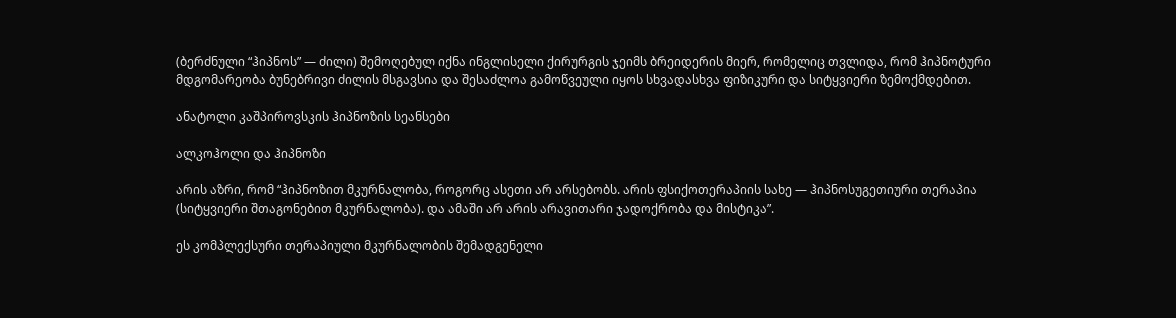(ბერძნული “ჰიპნოს” — ძილი) შემოღებულ იქნა ინგლისელი ქირურგის ჯეიმს ბრეიდერის მიერ, რომელიც თვლიდა, რომ ჰიპნოტური მდგომარეობა ბუნებრივი ძილის მსგავსია და შესაძლოა გამოწვეული იყოს სხვადასხვა ფიზიკური და სიტყვიერი ზემოქმდებით.

ანატოლი კაშპიროვსკის ჰიპნოზის სეანსები

ალკოჰოლი და ჰიპნოზი

არის აზრი, რომ “ჰიპნოზით მკურნალობა, როგორც ასეთი არ არსებობს. არის ფსიქოთერაპიის სახე — ჰიპნოსუგეთიური თერაპია (სიტყვიერი შთაგონებით მკურნალობა). და ამაში არ არის არავითარი ჯადოქრობა და მისტიკა”.

ეს კომპლექსური თერაპიული მკურნალობის შემადგენელი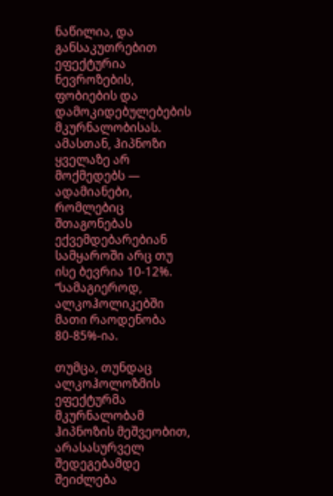ნაწილია, და განსაკუთრებით ეფექტურია ნევროზების, ფობიების და დამოკიდებულებების მკურნალობისას. ამასთან, ჰიპნოზი ყველაზე არ მოქმედებს — ადამიანები, რომლებიც შთაგონებას ექვემდებარებიან სამყაროში არც თუ ისე ბევრია 10-12%. “სამაგიეროდ, ალკოჰოლიკებში მათი რაოდენობა 80-85%-ია.

თუმცა, თუნდაც ალკოჰოლოზმის ეფექტურმა მკურნალობამ ჰიპნოზის მეშვეობით, არასასურველ შედეგებამდე შეიძლება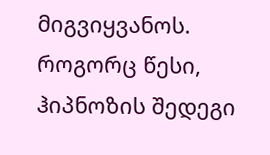მიგვიყვანოს. როგორც წესი, ჰიპნოზის შედეგი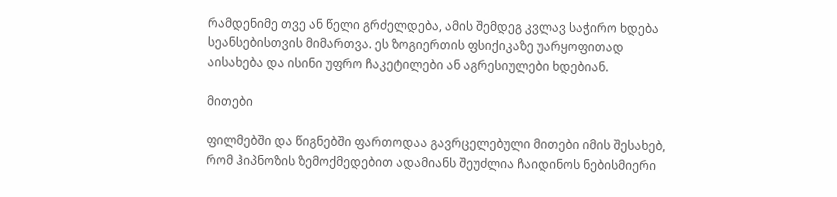რამდენიმე თვე ან წელი გრძელდება, ამის შემდეგ კვლავ საჭირო ხდება სეანსებისთვის მიმართვა. ეს ზოგიერთის ფსიქიკაზე უარყოფითად აისახება და ისინი უფრო ჩაკეტილები ან აგრესიულები ხდებიან.

მითები

ფილმებში და წიგნებში ფართოდაა გავრცელებული მითები იმის შესახებ, რომ ჰიპნოზის ზემოქმედებით ადამიანს შეუძლია ჩაიდინოს ნებისმიერი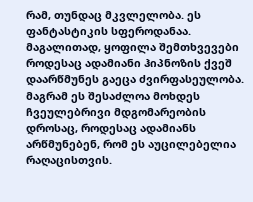რამ, თუნდაც მკვლელობა. ეს ფანტასტიკის სფეროდანაა. მაგალითად, ყოფილა შემთხვევები როდესაც ადამიანი ჰიპნოზის ქვეშ დაარწმუნეს გაეცა ძვირფასეულობა. მაგრამ ეს შესაძლოა მოხდეს ჩვეულებრივი მდგომარეობის დროსაც, როდესაც ადამიანს არწმუნებენ, რომ ეს აუცილებელია რაღაცისთვის.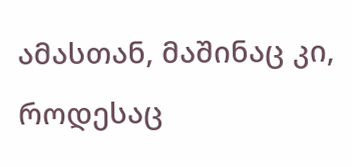ამასთან, მაშინაც კი, როდესაც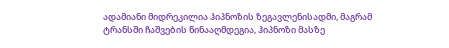ადამიანი მიდრეკილია ჰიპნოზის ზეგავლენისადმი, მაგრამ ტრანსში ჩაშვების წინააღმდეგია, ჰიპნოზი მასზე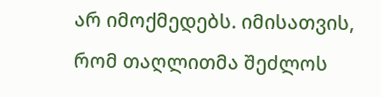არ იმოქმედებს. იმისათვის, რომ თაღლითმა შეძლოს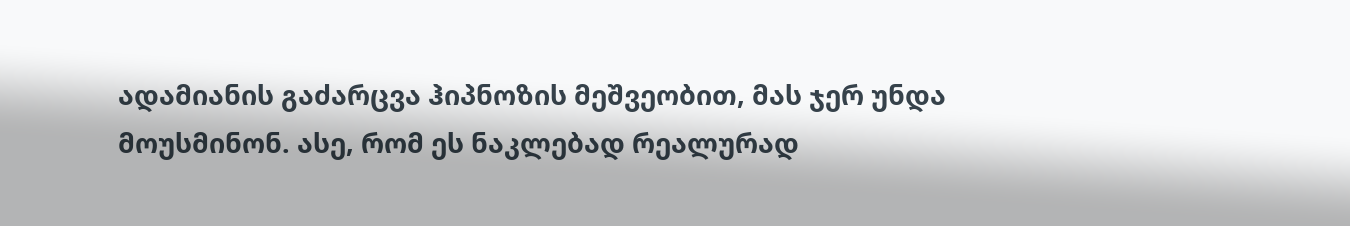ადამიანის გაძარცვა ჰიპნოზის მეშვეობით, მას ჯერ უნდა მოუსმინონ. ასე, რომ ეს ნაკლებად რეალურად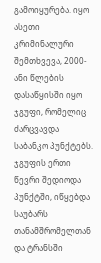გამოიყურება. იყო ასეთი კრიმინალური შემთხვევა, 2000-ანი წლების დასაწყისში იყო ჯგუფი, რომელიც ძარცვავდა საბანკო პუნქტებს. ჯგუფის ერთი წევრი შედიოდა პუნქტში, იწყებდა საუბარს თანამშრომელთან და ტრანსში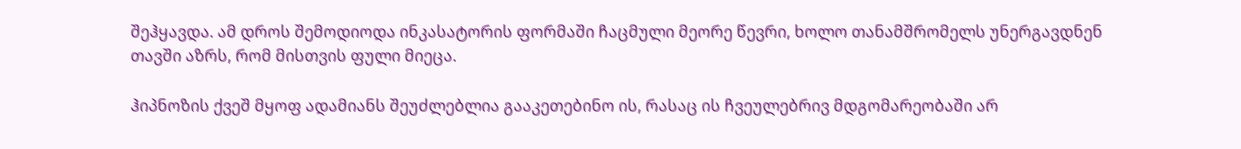შეჰყავდა. ამ დროს შემოდიოდა ინკასატორის ფორმაში ჩაცმული მეორე წევრი, ხოლო თანამშრომელს უნერგავდნენ თავში აზრს, რომ მისთვის ფული მიეცა.

ჰიპნოზის ქვეშ მყოფ ადამიანს შეუძლებლია გააკეთებინო ის, რასაც ის ჩვეულებრივ მდგომარეობაში არ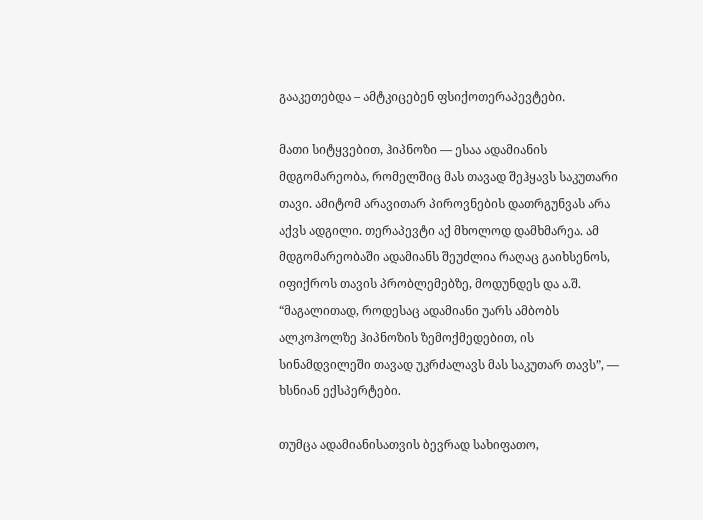გააკეთებდა – ამტკიცებენ ფსიქოთერაპევტები.

მათი სიტყვებით, ჰიპნოზი — ესაა ადამიანის მდგომარეობა, რომელშიც მას თავად შეჰყავს საკუთარი თავი. ამიტომ არავითარ პიროვნების დათრგუნვას არა აქვს ადგილი. თერაპევტი აქ მხოლოდ დამხმარეა. ამ მდგომარეობაში ადამიანს შეუძლია რაღაც გაიხსენოს, იფიქროს თავის პრობლემებზე, მოდუნდეს და ა.შ. “მაგალითად, როდესაც ადამიანი უარს ამბობს ალკოჰოლზე ჰიპნოზის ზემოქმედებით, ის სინამდვილეში თავად უკრძალავს მას საკუთარ თავს”, — ხსნიან ექსპერტები.

თუმცა ადამიანისათვის ბევრად სახიფათო,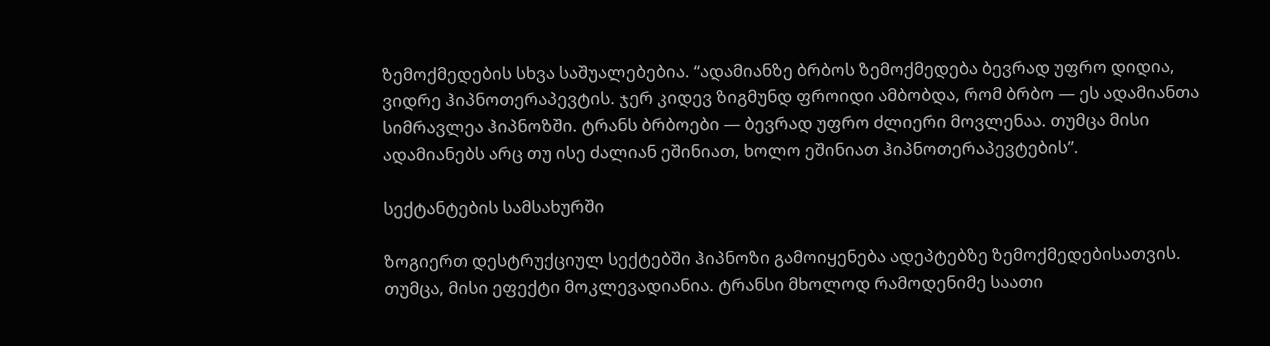ზემოქმედების სხვა საშუალებებია. “ადამიანზე ბრბოს ზემოქმედება ბევრად უფრო დიდია, ვიდრე ჰიპნოთერაპევტის. ჯერ კიდევ ზიგმუნდ ფროიდი ამბობდა, რომ ბრბო — ეს ადამიანთა სიმრავლეა ჰიპნოზში. ტრანს ბრბოები — ბევრად უფრო ძლიერი მოვლენაა. თუმცა მისი ადამიანებს არც თუ ისე ძალიან ეშინიათ, ხოლო ეშინიათ ჰიპნოთერაპევტების”.

სექტანტების სამსახურში

ზოგიერთ დესტრუქციულ სექტებში ჰიპნოზი გამოიყენება ადეპტებზე ზემოქმედებისათვის. თუმცა, მისი ეფექტი მოკლევადიანია. ტრანსი მხოლოდ რამოდენიმე საათი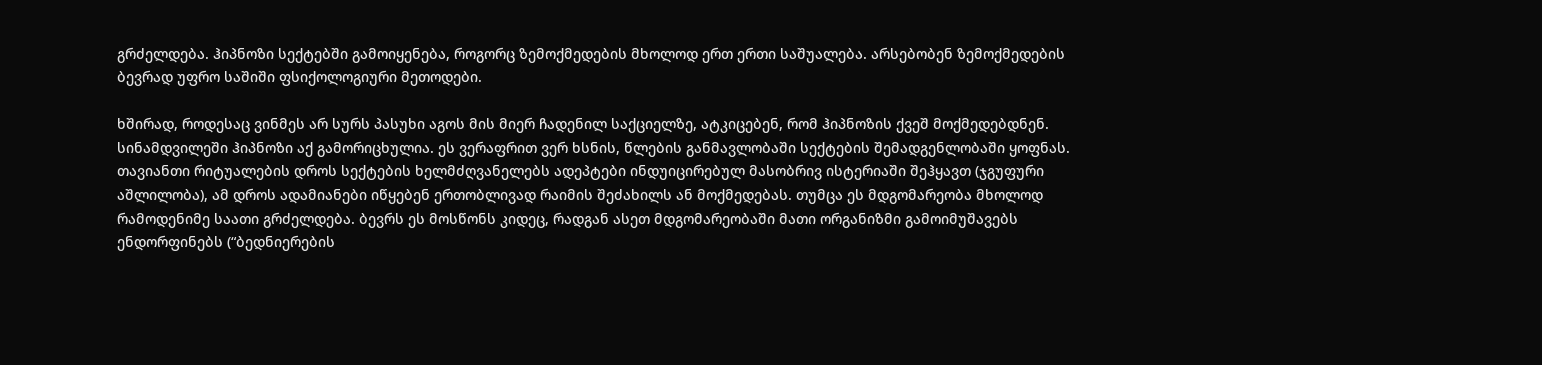გრძელდება. ჰიპნოზი სექტებში გამოიყენება, როგორც ზემოქმედების მხოლოდ ერთ ერთი საშუალება. არსებობენ ზემოქმედების ბევრად უფრო საშიში ფსიქოლოგიური მეთოდები.

ხშირად, როდესაც ვინმეს არ სურს პასუხი აგოს მის მიერ ჩადენილ საქციელზე, ატკიცებენ, რომ ჰიპნოზის ქვეშ მოქმედებდნენ. სინამდვილეში ჰიპნოზი აქ გამორიცხულია. ეს ვერაფრით ვერ ხსნის, წლების განმავლობაში სექტების შემადგენლობაში ყოფნას. თავიანთი რიტუალების დროს სექტების ხელმძღვანელებს ადეპტები ინდუიცირებულ მასობრივ ისტერიაში შეჰყავთ (ჯგუფური აშლილობა), ამ დროს ადამიანები იწყებენ ერთობლივად რაიმის შეძახილს ან მოქმედებას. თუმცა ეს მდგომარეობა მხოლოდ რამოდენიმე საათი გრძელდება. ბევრს ეს მოსწონს კიდეც, რადგან ასეთ მდგომარეობაში მათი ორგანიზმი გამოიმუშავებს ენდორფინებს (“ბედნიერების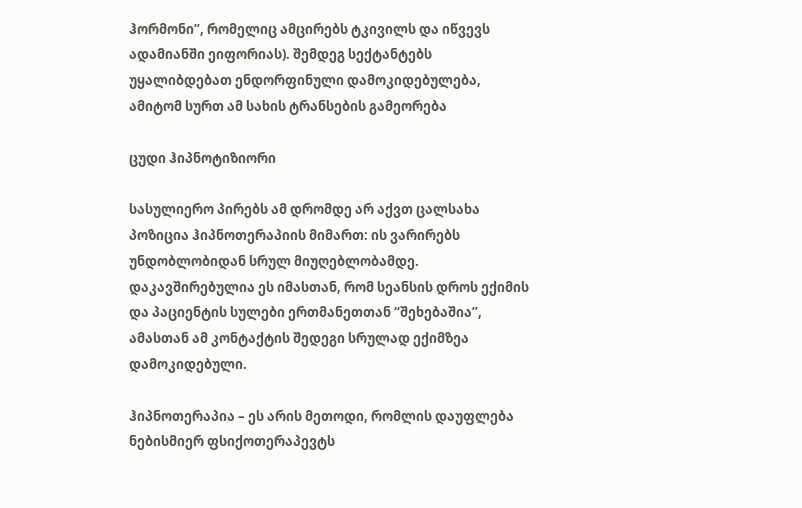ჰორმონი”, რომელიც ამცირებს ტკივილს და იწვევს ადამიანში ეიფორიას). შემდეგ სექტანტებს უყალიბდებათ ენდორფინული დამოკიდებულება, ამიტომ სურთ ამ სახის ტრანსების გამეორება

ცუდი ჰიპნოტიზიორი

სასულიერო პირებს ამ დრომდე არ აქვთ ცალსახა პოზიცია ჰიპნოთერაპიის მიმართ: ის ვარირებს უნდობლობიდან სრულ მიუღებლობამდე. დაკავშირებულია ეს იმასთან, რომ სეანსის დროს ექიმის და პაციენტის სულები ერთმანეთთან “შეხებაშია”, ამასთან ამ კონტაქტის შედეგი სრულად ექიმზეა დამოკიდებული.

ჰიპნოთერაპია – ეს არის მეთოდი, რომლის დაუფლება ნებისმიერ ფსიქოთერაპევტს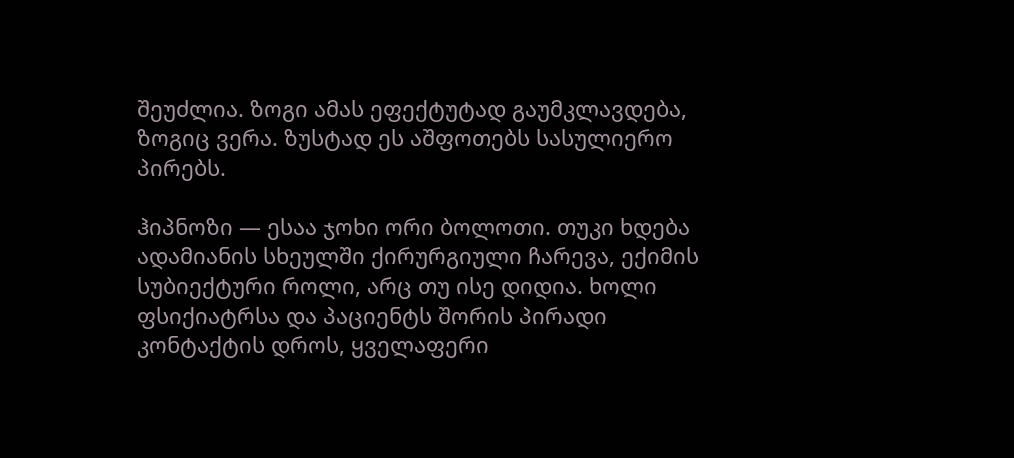შეუძლია. ზოგი ამას ეფექტუტად გაუმკლავდება, ზოგიც ვერა. ზუსტად ეს აშფოთებს სასულიერო პირებს.

ჰიპნოზი — ესაა ჯოხი ორი ბოლოთი. თუკი ხდება ადამიანის სხეულში ქირურგიული ჩარევა, ექიმის სუბიექტური როლი, არც თუ ისე დიდია. ხოლი ფსიქიატრსა და პაციენტს შორის პირადი კონტაქტის დროს, ყველაფერი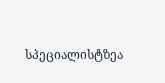სპეციალისტზეა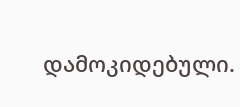დამოკიდებული.